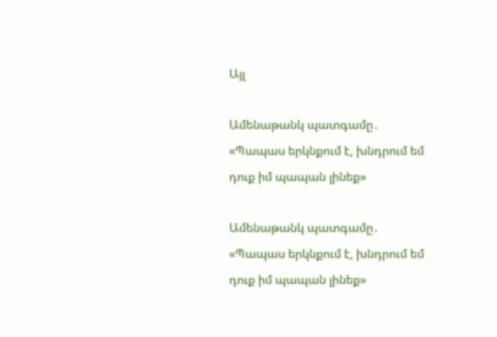Այլ

Ամենաթանկ պատգամը․ «Պապաս երկնքում է, խնդրում եմ դուք իմ պապան լինեք»

Ամենաթանկ պատգամը․ «Պապաս երկնքում է, խնդրում եմ դուք իմ պապան լինեք»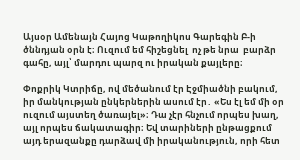Այսօր Ամենայն Հայոց Կաթողիկոս Գարեգին Բ-ի ծննդյան օրն է։ Ուզում եմ հիշեցնել  ոչ թե նրա  բարձր գահը, այլ՝ մարդու պարզ ու իրական քայլերը։

Փոքրիկ Կտրիճը, ով մեծանում էր Էջմիածնի բակում, իր մանկության ընկերներին ասում էր․ «Ես էլ եմ մի օր ուզում այստեղ ծառայել»։ Դա չէր հնչում որպես խաղ, այլ որպես ճակատագիր։ Եվ տարիների ընթացքում այդ երազանքը դարձավ մի իրականություն, որի հետ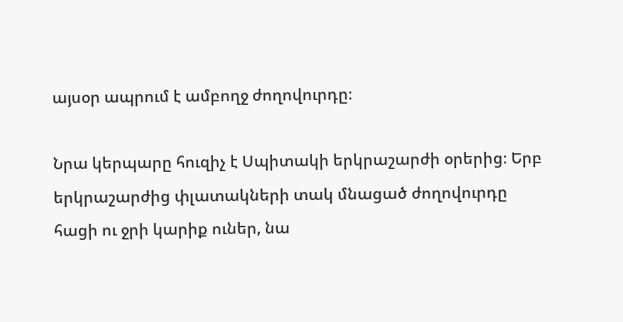այսօր ապրում է ամբողջ ժողովուրդը։

Նրա կերպարը հուզիչ է Սպիտակի երկրաշարժի օրերից։ Երբ երկրաշարժից փլատակների տակ մնացած ժողովուրդը հացի ու ջրի կարիք ուներ, նա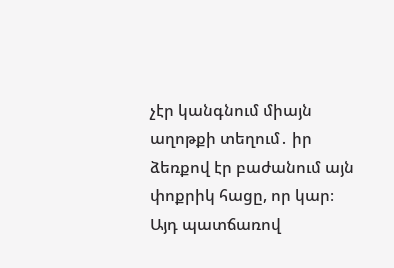չէր կանգնում միայն աղոթքի տեղում․ իր ձեռքով էր բաժանում այն փոքրիկ հացը, որ կար։ Այդ պատճառով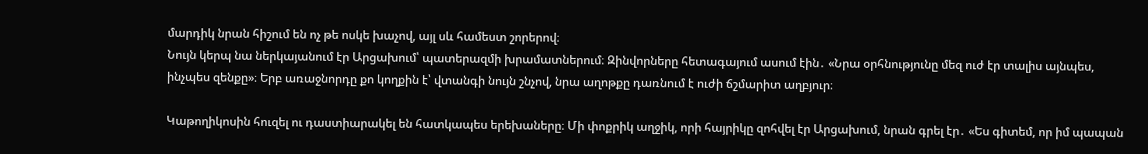մարդիկ նրան հիշում են ոչ թե ոսկե խաչով, այլ սև համեստ շորերով։
Նույն կերպ նա ներկայանում էր Արցախում՝ պատերազմի խրամատներում։ Զինվորները հետագայում ասում էին․ «Նրա օրհնությունը մեզ ուժ էր տալիս այնպես, ինչպես զենքը»։ Երբ առաջնորդը քո կողքին է՝ վտանգի նույն շնչով, նրա աղոթքը դառնում է ուժի ճշմարիտ աղբյուր։

Կաթողիկոսին հուզել ու դաստիարակել են հատկապես երեխաները։ Մի փոքրիկ աղջիկ, որի հայրիկը զոհվել էր Արցախում, նրան գրել էր․ «Ես գիտեմ, որ իմ պապան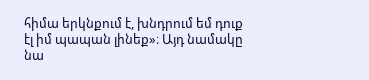հիմա երկնքում է, խնդրում եմ դուք էլ իմ պապան լինեք»։ Այդ նամակը նա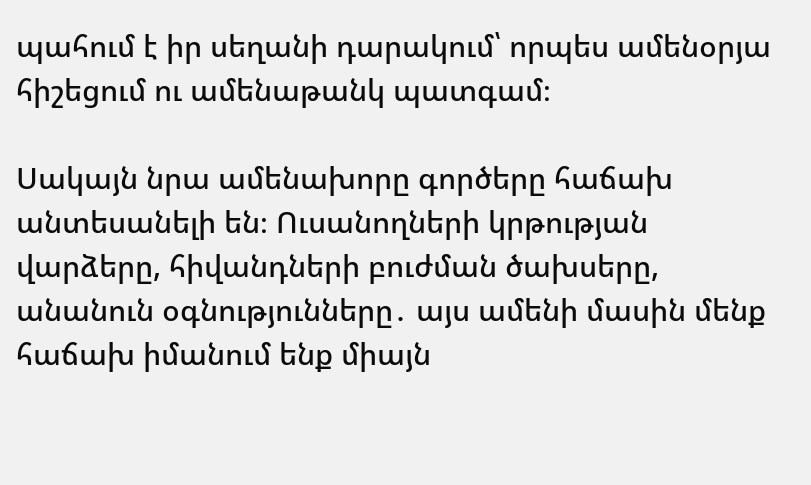պահում է իր սեղանի դարակում՝ որպես ամենօրյա հիշեցում ու ամենաթանկ պատգամ։

Սակայն նրա ամենախորը գործերը հաճախ անտեսանելի են։ Ուսանողների կրթության վարձերը, հիվանդների բուժման ծախսերը, անանուն օգնությունները․ այս ամենի մասին մենք հաճախ իմանում ենք միայն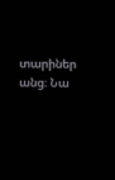տարիներ անց։ Նա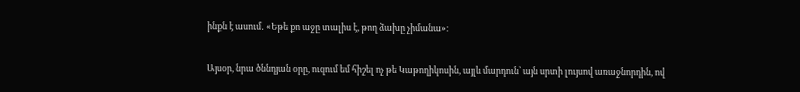ինքն է ասում․ «Եթե քո աջը տալիս է, թող ձախը չիմանա»։

Այսօր, նրա ծննդյան օրը, ուզում եմ հիշել ոչ թե Կաթողիկոսին, այլև մարդուն՝ այն սրտի լույսով առաջնորդին, ով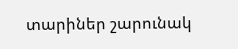տարիներ շարունակ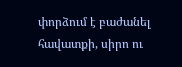փորձում է բաժանել հավատքի, սիրո ու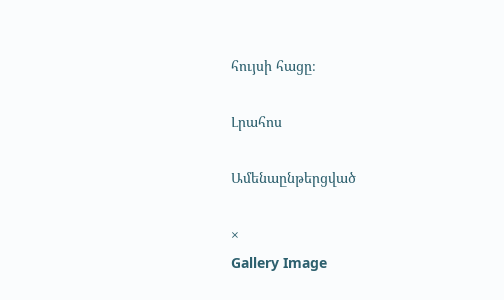հույսի հացը։

Լրահոս

Ամենաընթերցված

×
Gallery Image